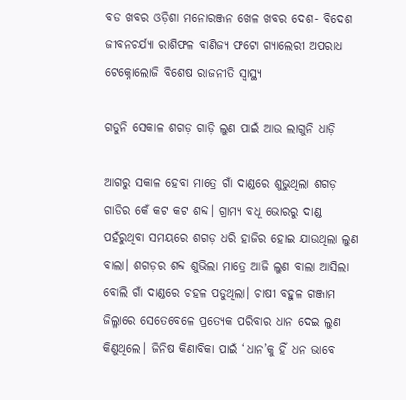ବଡ ଖବର ଓଡ଼ିଶା ମନୋରଞ୍ଜନ ଖେଳ ଖବର ଦେଶ- ବିଦେଶ ଜୀବନଚର୍ଯ୍ୟା ରାଶିଫଳ ବାଣିଜ୍ୟ ଫଟୋ ଗ୍ୟାଲେରୀ ଅପରାଧ ଟେକ୍ନୋଲୋଜି ବିଶେଷ ରାଜନୀତି ସ୍ଵାସ୍ଥ୍ୟ

ଗଡୁନି ସେକାଳ ଶଗଡ଼ ଗାଡ଼ି ଲୁଣ ପାଇଁ ଆଉ ଲାଗୁନି ଧାଡ଼ି

ଆଗରୁ ସକାଳ ହେବା ମାତ୍ରେ ଗାଁ ଦାଣ୍ଡରେ ଶୁଭୁଥିଲା ଶଗଡ଼ ଗାଡିର କେଁ କଟ କଟ ଶବ୍ଦ। ଗ୍ରାମ୍ୟ ବଧୂ ଭୋରରୁ ଦାଣ୍ଡ ପହଁରୁଥିବା ସମୟରେ ଶଗଡ଼ ଧରି ହାଜିର ହୋଇ ଯାଉଥିଲା ଲୁଣ ବାଲା। ଶଗଡ଼ର ଶବ୍ଦ ଶୁଭିଲା ମାତ୍ରେ ଆଜି ଲୁଣ ବାଲା ଆସିଲା ବୋଲି ଗାଁ ଦାଣ୍ଡରେ ଚହଳ ପଡୁଥିଲା। ଚାଷୀ ବହୁଳ ଗଞ୍ଜାମ ଜିଲ୍ଳାରେ ସେତେବେଳେ ପ୍ରତ୍ୟେକ ପରିବାର ଧାନ ଦେଇ ଲୁଣ କିଣୁଥିଲେ। ଜିନିଷ କିଣାବିକା ପାଇଁ ‘ଧାନ’କୁ ହିଁ ଧନ ଭାବେ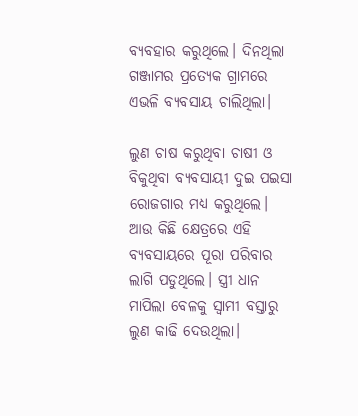ବ୍ୟବହାର କରୁଥିଲେ। ଦିନଥିଲା ଗଞ୍ଜାମର ପ୍ରତ୍ୟେକ ଗ୍ରାମରେ ଏଭଳି ବ୍ୟବସାୟ ଚାଲିଥିଲା।

ଲୁଣ ଚାଷ କରୁଥିବା ଚାଷୀ ଓ ବିକୁଥିବା ବ୍ୟବସାୟୀ ଦୁଇ ପଇସା ରୋଜଗାର ମଧ୍ୟ କରୁଥିଲେ। ଆଉ କିଛି କ୍ଷେତ୍ରରେ ଏହି ବ୍ୟବସାୟରେ ପୂରା ପରିବାର ଲାଗି ପଡୁଥିଲେ। ସ୍ତ୍ରୀ ଧାନ ମାପିଲା ବେଳକୁ ସ୍ୱାମୀ ବସ୍ତାରୁ ଲୁଣ କାଢି ଦେଉଥିଲା।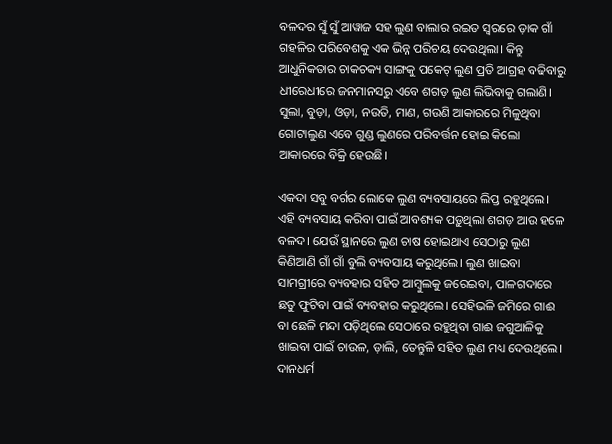ବଳଦର ସୁଁ ସୁଁ ଆୱାଜ ସହ ଲୁଣ ବାଲାର ରଇତ ସ୍ୱରରେ ଡ଼ାକ ଗାଁ ଗହଳିର ପରିବେଶକୁ ଏକ ଭିନ୍ନ ପରିଚୟ ଦେଉଥିଲା। କିନ୍ତୁ ଆଧୁନିକତାର ଚାକଚକ୍ୟ ସାଙ୍ଗକୁ ପକେଟ୍ ଲୁଣ ପ୍ରତି ଆଗ୍ରହ ବଢିବାରୁ ଧୀରେଧୀରେ ଜନମାନସରୁ ଏବେ ଶଗଡ଼ ଲୁଣ ଲିଭିବାକୁ ଗଲାଣି। ସୁଲା, ବୁଡ଼ା, ଓଡ଼ା, ନଉତି, ମାଣ, ଗଉଣି ଆକାରରେ ମିଳୁଥିବା ଗୋଟାଲୁଣ ଏବେ ଗୁଣ୍ଡ ଲୁଣରେ ପରିବର୍ତ୍ତନ ହୋଇ କିଲୋ ଆକାରରେ ବିକ୍ରି ହେଉଛି।

ଏକଦା ସବୁ ବର୍ଗର ଲୋକେ ଲୁଣ ବ୍ୟବସାୟରେ ଲିପ୍ତ ରହୁଥିଲେ। ଏହି ବ୍ୟବସାୟ କରିବା ପାଇଁ ଆବଶ୍ୟକ ପଡ଼ୁଥିଲା ଶଗଡ଼ ଆଉ ହଳେ ବଳଦ। ଯେଉଁ ସ୍ଥାନରେ ଲୁଣ ଚାଷ ହୋଇଥାଏ ସେଠାରୁ ଲୁଣ କିଣିଆଣି ଗାଁ ଗାଁ ବୁଲି ବ୍ୟବସାୟ କରୁଥିଲେ। ଲୁଣ ଖାଇବା ସାମଗ୍ରୀରେ ବ୍ୟବହାର ସହିତ ଆମ୍ବୁଲକୁ ଜରେଇବା, ପାଳଗଦାରେ ଛତୁ ଫୁଟିବା ପାଇଁ ବ୍ୟବହାର କରୁଥିଲେ। ସେହିଭଳି ଜମିରେ ଗାଈ ବା ଛେଳି ମନ୍ଦା ପଡ଼ିଥିଲେ ସେଠାରେ ରହୁଥିବା ଗାଈ ଜଗୁଆଳିକୁ ଖାଇବା ପାଇଁ ଚାଉଳ, ଡ଼ାଲି, ତେନ୍ତୁଳି ସହିତ ଲୁଣ ମଧ୍ୟ ଦେଉଥିଲେ। ଦାନଧର୍ମ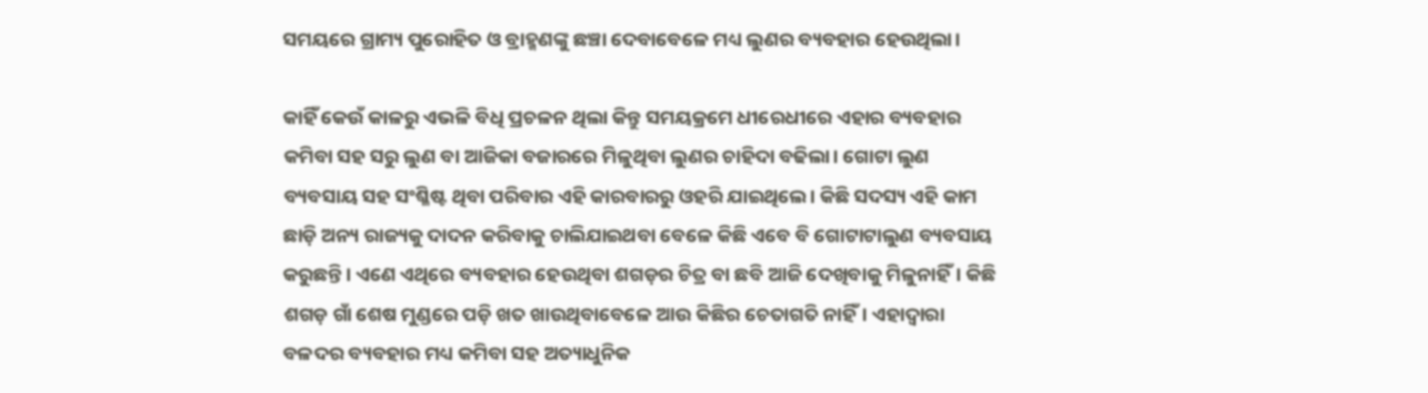ସମୟରେ ଗ୍ରାମ୍ୟ ପୁରୋହିତ ଓ ବ୍ରାହ୍ମଣଙ୍କୁ ଛଞ୍ଚା ଦେବାବେଳେ ମଧ୍ୟ ଲୁଣର ବ୍ୟବହାର ହେଉଥିଲା।

କାହିଁ କେଉଁ କାଳରୁ ଏଭଳି ବିଧି ପ୍ରଚଳନ ଥିଲା କିନ୍ତୁ ସମୟକ୍ରମେ ଧୀରେଧୀରେ ଏହାର ବ୍ୟବହାର କମିବା ସହ ସରୁ ଲୁଣ ବା ଆଜିକା ବଜାରରେ ମିଳୁଥିବା ଲୁଣର ଚାହିଦା ବଢିଲା। ଗୋଟା ଲୁଣ ବ୍ୟବସାୟ ସହ ସଂଶ୍ଳିଷ୍ଟ ଥିବା ପରିବାର ଏହି କାରବାରରୁ ଓହରି ଯାଇଥିଲେ। କିଛି ସଦସ୍ୟ ଏହି କାମ ଛାଡ଼ି ଅନ୍ୟ ରାଜ୍ୟକୁ ଦାଦନ କରିବାକୁ ଚାଲିଯାଇଥବା ବେଳେ କିଛି ଏବେ ବି ଗୋଟାଟାଲୁଣ ବ୍ୟବସାୟ କରୁଛନ୍ତି। ଏଣେ ଏଥିରେ ବ୍ୟବହାର ହେଉଥିବା ଶଗଡ଼ର ଚିତ୍ର ବା ଛବି ଆଜି ଦେଖିବାକୁ ମିଳୁନାହିଁ। କିଛି ଶଗଡ଼ ଗାଁ ଶେଷ ମୁଣ୍ଡରେ ପଡ଼ି ଖତ ଖାଉଥିବାବେଳେ ଆଉ କିଛିର ଚେତାଗତି ନାହିଁ। ଏହାଦ୍ୱାରା ବଳଦର ବ୍ୟବହାର ମଧ୍ୟ କମିବା ସହ ଅତ୍ୟାଧୁନିକ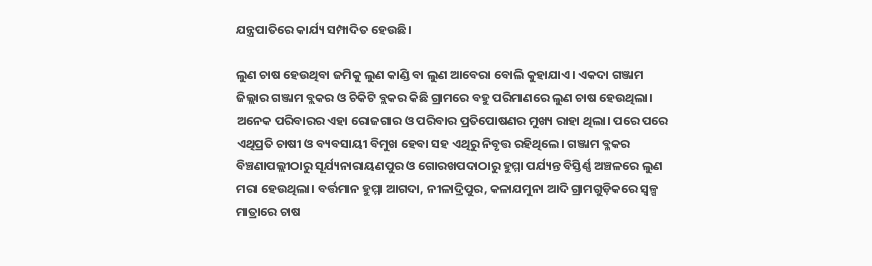ଯନ୍ତ୍ରପାତିରେ କାର୍ଯ୍ୟ ସମ୍ପାଦିତ ହେଉଛି।

ଲୁଣ ଚାଷ ହେଉଥିବା ଜମିକୁ ଲୁଣ କାଣ୍ଡି ବା ଲୁଣ ଆବେରା ବୋଲି କୁହାଯାଏ। ଏକଦା ଗଞ୍ଜାମ ଜିଲ୍ଲାର ଗଞ୍ଜାମ ବ୍ଲକର ଓ ଚିକିଟି ବ୍ଲକର କିଛି ଗ୍ରାମରେ ବହୁ ପରିମାଣରେ ଲୁଣ ଚାଷ ହେଉଥିଲା। ଅନେକ ପରିବାରର ଏହା ରୋଜଗାର ଓ ପରିବାର ପ୍ରତିପୋଷଣର ମୁଖ୍ୟ ରାହା ଥିଲା। ପରେ ପରେ ଏଥିପ୍ରତି ଚାଷୀ ଓ ବ୍ୟବସାୟୀ ବିମୁଖ ହେବା ସହ ଏଥିରୁ ନିବୃତ୍ତ ରହିଥିଲେ। ଗଞ୍ଜାମ ବ୍ଳକର ବିଞ୍ଚଣାପଲ୍ଲୀଠାରୁ ସୂର୍ଯ୍ୟନାରାୟଣପୁର ଓ ଗୋରଖପଦାଠାରୁ ହୁମ୍ମା ପର୍ଯ୍ୟନ୍ତ ବିସ୍ତିର୍ଣ୍ଣ ଅଞ୍ଚଳରେ ଲୁଣ ମରା ହେଉଥିଲା। ବର୍ତ୍ତମାନ ହୁମ୍ମା ଆଗଦା, ନୀଳାଦ୍ରିପୁର, କଳାଯମୁନା ଆଦି ଗ୍ରାମଗୁଡ଼ିକରେ ସ୍ୱଳ୍ପ ମାତ୍ରାରେ ଚାଷ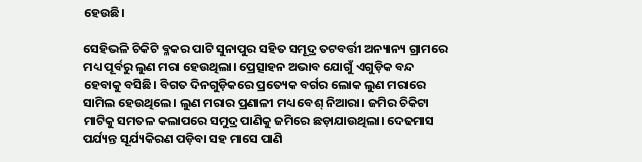ହେଉଛି।

ସେହିଭଳି ଚିକିଟି ବ୍ଳକର ପାଟି ସୁନାପୁର ସହିତ ସମୂଦ୍ର ତଟବର୍ତ୍ତୀ ଅନ୍ୟାନ୍ୟ ଗ୍ରାମରେ ମଧ୍ୟ ପୂର୍ବରୁ ଲୁଣ ମରା ହେଉଥିଲା। ପ୍ରେତ୍ସାହନ ଅଭାବ ଯୋଗୁଁ ଏଗୁଡ଼ିକ ବନ୍ଦ ହେବାକୁ ବସିଛି। ବିଗତ ଦିନଗୁଡ଼ିକରେ ପ୍ରତ୍ୟେକ ବର୍ଗର ଲୋକ ଲୁଣ ମରାରେ ସାମିଲ ହେଉଥିଲେ। ଲୁଣ ମରାର ପ୍ରଣାଳୀ ମଧ୍ୟ ବେଶ୍ ନିଆରା। ଜମିର ଚିକିଟା ମାଟିକୁ ସମତଳ କଲାପରେ ସମୁଦ୍ର ପାଣିକୁ ଜମିରେ ଛଡ଼ାଯାଉଥିଲା। ଦେଢମାସ ପର୍ଯ୍ୟନ୍ତ ସୂର୍ଯ୍ୟକିରଣ ପଡ଼ିବା ସହ ମାସେ ପାଣି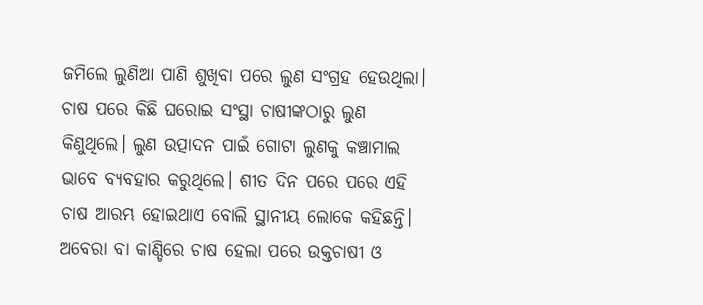ଜମିଲେ ଲୁଣିଆ ପାଣି ଶୁଖିବା ପରେ ଲୁଣ ସଂଗ୍ରହ ହେଉଥିଲା। ଚାଷ ପରେ କିଛି ଘରୋଇ ସଂସ୍ଥା ଚାଷୀଙ୍କଠାରୁ ଲୁଣ କିଣୁଥିଲେ। ଲୁଣ ଉତ୍ପାଦନ ପାଇଁ ଗୋଟା ଲୁଣକୁ କଞ୍ଚାମାଲ ଭାବେ ବ୍ୟବହାର କରୁଥିଲେ। ଶୀତ ଦିନ ପରେ ପରେ ଏହି ଚାଷ ଆରମ୍ଭ ହୋଇଥାଏ ବୋଲି ସ୍ଥାନୀୟ ଲୋକେ କହିଛନ୍ତି। ଅବେରା ବା କାଣ୍ଡିରେ ଚାଷ ହେଲା ପରେ ଉକ୍ତଚାଷୀ ଓ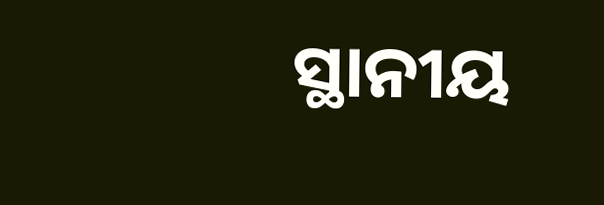ସ୍ଥାନୀୟ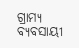ଗ୍ରାମ୍ୟ ବ୍ୟବସାୟୀ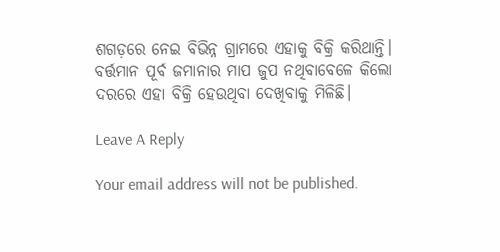ଶଗଡ଼ରେ ନେଇ ବିଭିନ୍ନ ଗ୍ରାମରେ ଏହାକୁ ବିକ୍ରି କରିଥାନ୍ତି। ବର୍ତ୍ତମାନ ପୂର୍ବ ଜମାନାର ମାପ ଜୁପ ନଥିବାବେଳେ କିଲୋ ଦରରେ ଏହା ବିକ୍ରି ହେଉଥିବା ଦେଖିବାକୁ ମିଳିଛି।

Leave A Reply

Your email address will not be published.